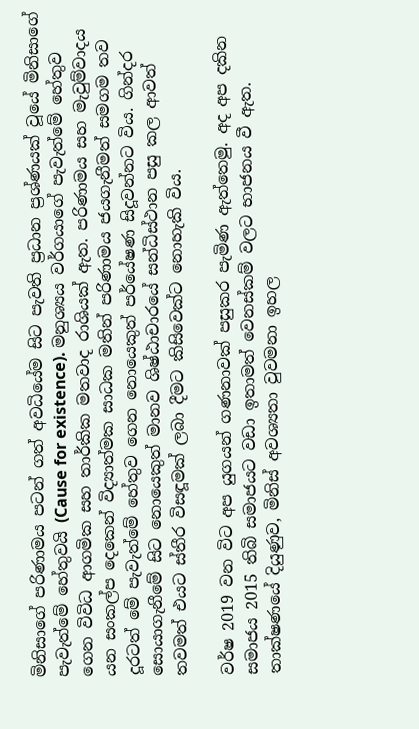මිනිසාගේ පරිණාමය පටන් ගත් අවධියේම සිට පැවති ප්‍රධාන ප්‍රශ්ණයක් වූයේ මිනිසාගේ පැවැත්මේ හේතුවයි (Cause for existence). මනුශ්‍යය වර්ගයාගේ පැවැත්මේ හේතුව ගෙන විවිධ ආගමික සහ තාර්කික මතවාද රාශියක් ඇත. පරිණාමය සහ මැවුම්වාදය යන සංකල්ප දෙකෙන් විද්‍යාත්මක සාධක මතින් පරිණාමය ජයගැනීමත් සමගම තව දූරටත් මේ පැවැත්මේ හේතුව ගෙන නොයෙකුත් පර්යේෂණ සිදූවන්නට විය. ගින්දර සොයාගැනීමේ සිට නොයෙකුත් මානව ශිෂ්ඨාචාරයේ සන්ධිස්ථාන පසු කල ආවත් තවමත් එයට ස්තීර විසඳූමක් ලබා දීමට කිසිවෙක්ට නොහැකි විය.

වර්ෂ 2019 වන විට අප යුගයන් ගණනාවක් පසුකර පැමිණ ඇත්තෙමු. අද අප දකින සමාජය 2015 තිබි සමාජයට වඩා ඉතාමත් වෙනස්කම් වලට භාජනය වී ඇත. තාක්ෂණයේ දියුණුව, මිනිස් අවශ්‍යතා වුවමනා ඉහල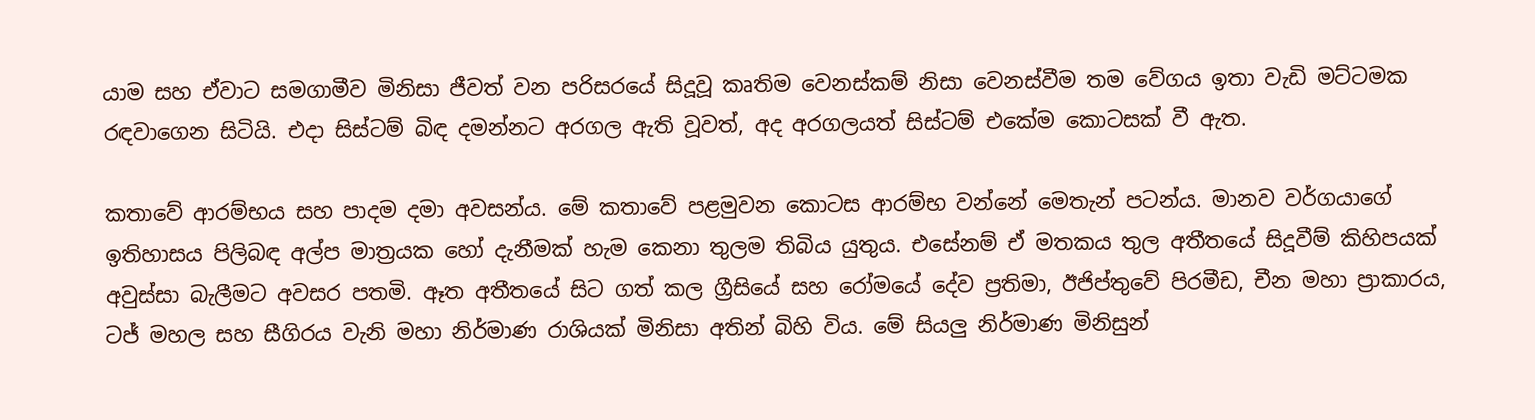යාම සහ ඒවාට සමගාමීව මිනිසා ජීවත් වන පරිසරයේ සිදූවූ කෘතිම වෙනස්කම් නිසා වෙනස්වීම තම වේගය ඉතා වැඩි මට්ටමක රඳවාගෙන සිටියි. එදා සිස්ටම් බිඳ දමන්නට අරගල ඇති වූවත්, අද අරගලයත් සිස්ටම් එකේම කොටසක් වී ඇත.

කතාවේ ආරම්භය සහ පාදම දමා අවසන්ය. මේ කතාවේ පළමුවන කොටස ආරම්භ වන්නේ මෙතැන් පටන්ය. මානව වර්ගයාගේ ඉතිහාසය පිලිබඳ අල්ප මාත්‍රයක හෝ දැනීමක් හැම කෙනා තුලම තිබිය යුතුය. එසේනම් ඒ මතකය තුල අතීතයේ සිදූවීම් කිහිපයක් අවුස්සා බැලීමට අවසර පතමි. ඈත අතීතයේ සිට ගත් කල ග්‍රීසියේ සහ රෝමයේ දේව ප්‍රතිමා, ඊජිප්තුවේ පිරමීඩ, චීන මහා ප්‍රාකාරය, ටජ් මහල සහ සීගිරය වැනි මහා නිර්මාණ රාශියක් මිනිසා අතින් බිහි විය. මේ සියලු නිර්මාණ මිනිසුන්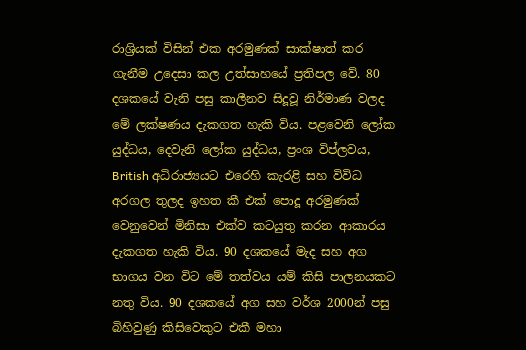රාශ්‍රියක් විසින් එක අරමුණක් සාක්ෂාත් කර ගැනීම උදෙසා කල උත්සාහයේ ප්‍රතිපල වේ. 80 දශකයේ වැනි පසු කාලීනව සිදූවූ නිර්මාණ වලද මේ ලක්ෂණය දැකගත හැකි විය. පළවෙනි ලෝක යුද්ධය, දෙවැනි ලෝක යුද්ධය, ප්‍රංශ විප්ලවය, British අධිරාජ්‍යයට එරෙහි කැරළි සහ විවිධ අරගල තුලද ඉහත කී එක් පොදූ අරමුණක් වෙනුවෙන් මිනිසා එක්ව කටයුතු කරන ආකාරය දැකගත හැකි විය. 90 දශකයේ මැද සහ අග භාගය වන විට මේ තත්වය යම් කිසි පාලනයකට නතු විය. 90 දශකයේ අග සහ වර්ශ 2000න් පසු බිහිවුණු කිසිවෙකුට එකී මහා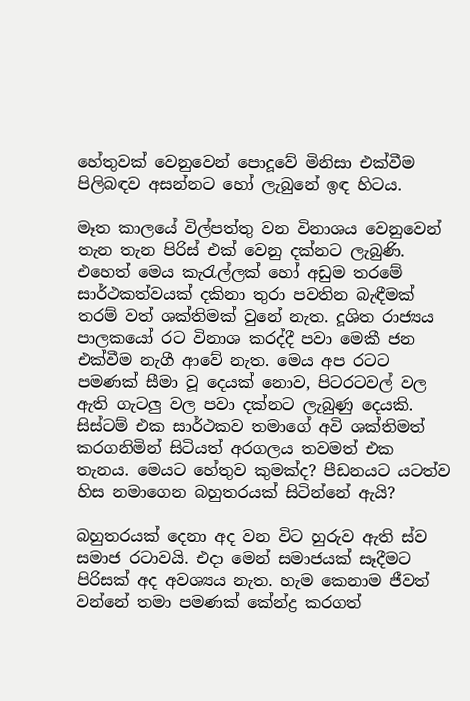හේතුවක් වෙනුවෙන් පොදූවේ මිනිසා එක්වීම පිලිබඳව අසන්නට හෝ ලැබුනේ ඉඳ හිටය.

මෑත කාලයේ විල්පත්තු වන විනාශය වෙනුවෙන් තැන තැන පිරිස් එක් වෙනු දක්නට ලැබුණි. එහෙත් මෙය කැරැල්ලක් හෝ අඩුම තරමේ සාර්ථකත්වයක් දකිනා තුරා පවතින බැඳීමක් තරම් වත් ශක්තිමක් වුනේ නැත. දූශිත රාජ්‍යය පාලකයෝ රට විනාශ කරද්දී පවා මෙකී ජන එක්වීම නැගී ආවේ නැත. මෙය අප රටට පමණක් සීමා වූ දෙයක් නොව, පිටරටවල් වල ඇති ගැටලු වල පවා දක්නට ලැබුණු දෙයකි. සිස්ටම් එක සාර්ථකව තමාගේ අවි ශක්තිමත් කරගනිමින් සිටියත් අරගලය තවමත් එක තැනය. මෙයට හේතුව කුමක්ද? පීඩනයට යටත්ව හිස නමාගෙන බහුතරයක් සිටින්නේ ඇයි?

බහුතරයක් දෙනා අද වන විට හුරුව ඇති ස්ව සමාජ රටාවයි. එදා මෙන් සමාජයක් සෑදීමට පිරිසක් අද අවශ්‍යය නැත. හැම කෙනාම ජීවත් වන්නේ තමා පමණක් කේන්ද්‍ර කරගත්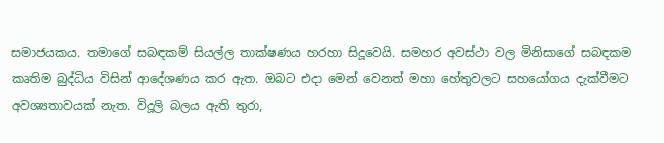සමාජයකය. තමාගේ සබඳකම් සියල්ල තාක්ෂණය හරහා සිදූවෙයි. සමහර අවස්ථා වල මිනිසාගේ සබඳකම කෘතිම බුද්ධිය විසින් ආදේශණය කර ඇත. ඔබට එදා මෙන් වෙනත් මහා හේතුවලට සහයෝගය දැක්වීමට අවශ්‍යතාවයක් නැත. විදූලි බලය ඇති තුරා,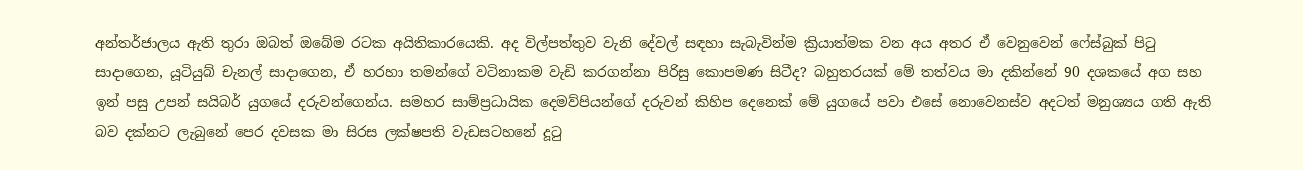අන්තර්ජාලය ඇති තුරා ඔබත් ඔබේම රටක අයිතිකාරයෙකි. අද විල්පත්තුව වැනි දේවල් සඳහා සැබැවින්ම ක්‍රියාත්මක වන අය අතර ඒ වෙනුවෙන් ෆේස්බුක් පිටු සාදාගෙන, යූටියුබ් චැනල් සාදාගෙන, ඒ හරහා තමන්ගේ වටිනාකම වැඩි කරගන්නා පිරිසු කොපමණ සිටීද? බහුතරයක් මේ තත්වය මා දකින්නේ 90 දශකයේ අග සහ ඉන් පසු උපන් සයිබර් යුගයේ දරුවන්ගෙන්ය. සමහර සාම්ප්‍රධායික දෙමව්පියන්ගේ දරුවන් කිහිප දෙනෙක් මේ යුගයේ පවා එසේ නොවෙනස්ව අදටත් මනුශ්‍යය ගති ඇති බව දක්නට ලැබුනේ පෙර දවසක මා සිරස ලක්ෂපති වැඩසටහනේ දූටු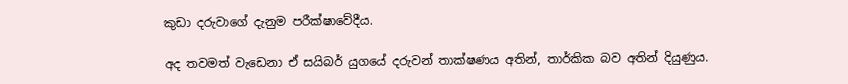කුඩා දරුවාගේ දැනුම පරීක්ෂාවේදීය.

අද තවමත් වැඩෙනා ඒ සයිබර් යුගයේ දරුවන් තාක්ෂණය අතින්, තාර්කික බව අතින් දියුණුය.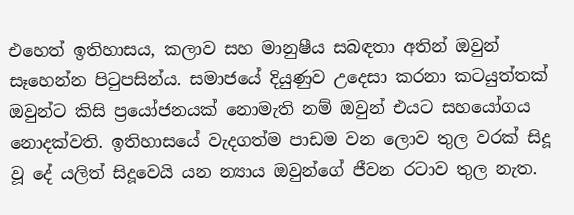එහෙත් ඉතිහාසය, කලාව සහ මානුෂීය සබඳතා අතින් ඔවුන් සෑහෙන්න පිටුපසින්ය. සමාජයේ දියුණුව උදෙසා කරනා කටයුත්තක් ඔවුන්ට කිසි ප්‍රයෝජනයක් නොමැති නම් ඔවුන් එයට සහයෝගය නොදක්වති. ඉතිහාසයේ වැදගත්ම පාඩම වන ලොව තුල වරක් සිදූ වූ දේ යලිත් සිදූවෙයි යන න්‍යාය ඔවුන්ගේ ජීවන රටාව තුල නැත.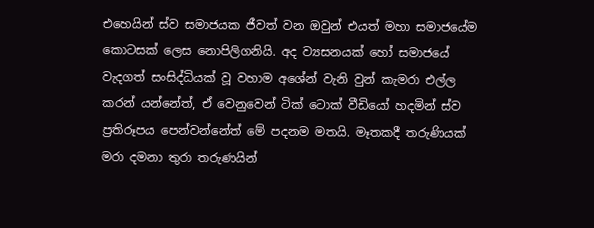එහෙයින් ස්ව සමාජයක ජීවත් වන ඔවුන් එයත් මහා සමාජයේම කොටසක් ලෙස නොපිලිගනියි. අද ව්‍යසනයක් හෝ සමාජයේ වැදගත් සංසිද්ධියක් වූ වහාම අශේන් වැනි වුන් කැමරා එල්ල කරන් යන්නේත්, ඒ වෙනුවෙන් ටික් ටොක් වීඩියෝ හදමින් ස්ව ප්‍රතිරූපය පෙන්වන්නේත් මේ පදනම මතයි. මෑතකදී තරුණියක් මරා දමනා තුරා තරුණයින්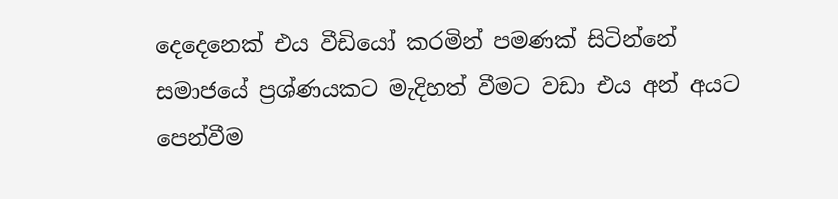දෙදෙනෙක් එය වීඩියෝ කරමින් පමණක් සිටින්නේ සමාජයේ ප්‍රශ්ණයකට මැදිහත් වීමට වඩා එය අන් අයට පෙන්වීම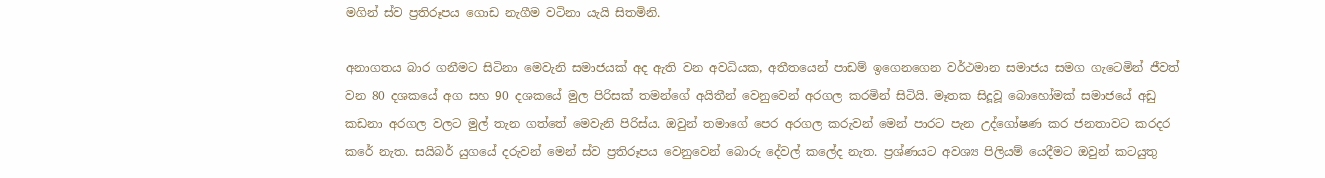මගින් ස්ව ප්‍රතිරූපය ගොඩ නැගීම වටිනා යැයි සිතමිනි.

අනාගතය බාර ගනීමට සිටිනා මෙවැනි සමාජයක් අද ඇති වන අවධියක, අතීතයෙන් පාඩම් ඉගෙනගෙන වර්ථමාන සමාජය සමග ගැටෙමින් ජීවත් වන 80 දශකයේ අග සහ 90 දශකයේ මුල පිරිසක් තමන්ගේ අයිතීන් වෙනුවෙන් අරගල කරමින් සිටියි. මෑතක සිදූවූ බොහෝමක් සමාජයේ අඩු කඩනා අරගල වලට මුල් තැන ගත්තේ මෙවැනි පිරිස්ය. ඔවුන් තමාගේ පෙර අරගල කරුවන් මෙන් පාරට පැන උද්ගෝෂණ කර ජනතාවට කරදර කරේ නැත. සයිබර් යුගයේ දරුවන් මෙන් ස්ව ප්‍රතිරූපය වෙනුවෙන් බොරු දේවල් කලේද නැත. ප්‍රශ්ණයට අවශ්‍ය පිලියම් යෙදීමට ඔවුන් කටයුතු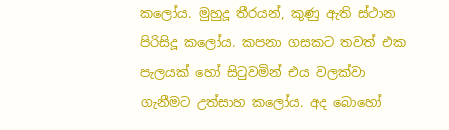කලෝය. මුහුදූ තීරයන්, කුණු ඇති ස්ථාන පිරිසිදූ කලෝය. කපනා ගසකට තවත් එක පැලයක් හෝ සිටුවමින් එය වලක්වා ගැනීමට උත්සාහ කලෝය. අද බොහෝ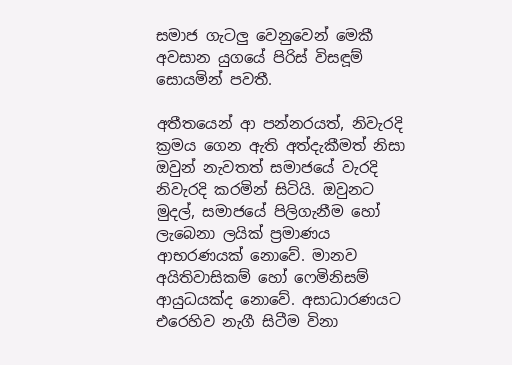සමාජ ගැටලු වෙනුවෙන් මෙකී අවසාන යුගයේ පිරිස් විසඳූම් සොයමින් පවතී.

අතීතයෙන් ආ පන්නරයත්, නිවැරදි ක්‍රමය ගෙන ඇති අත්දැකීමත් නිසා ඔවුන් නැවතත් සමාජයේ වැරදි නිවැරදි කරමින් සිටියි. ඔවුනට මුදල්, සමාජයේ පිලිගැනීම හෝ ලැබෙනා ලයික් ප්‍රමාණය ආභරණයක් නොවේ. මානව අයිතිවාසිකම් හෝ ෆෙමිනිසම් ආයුධයක්ද නොවේ. අසාධාරණයට එරෙහිව නැගී සිටීම විනා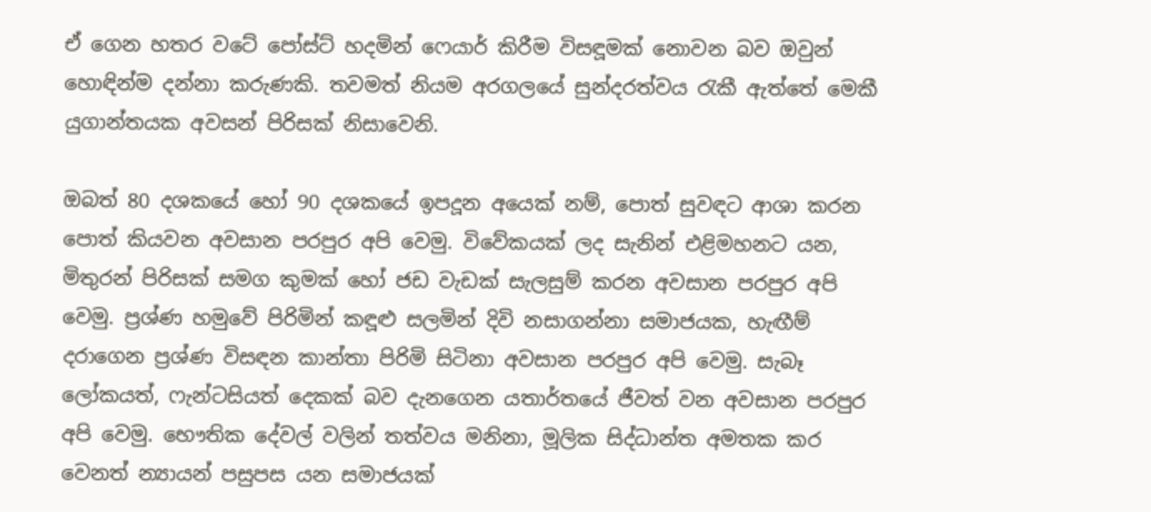ඒ ගෙන හතර වටේ පෝස්ට් හදමින් ෆෙයාර් කිරීම විසඳූමක් නොවන බව ඔවුන් හොඳින්ම දන්නා කරුණකි. තවමත් නියම අරගලයේ සුන්දරත්වය රැකී ඇත්තේ මෙකී යුගාන්තයක අවසන් පිරිසක් නිසාවෙනි.

ඔබත් 80 දශකයේ හෝ 90 දශකයේ ඉපදූන අයෙක් නම්, පොත් සුවඳට ආශා කරන පොත් කියවන අවසාන පරපුර අපි වෙමු. විවේකයක් ලද සැනින් එළිමහනට යන, මිතුරන් පිරිසක් සමග කුමක් හෝ ජඩ වැඩක් සැලසුම් කරන අවසාන පරපුර අපි වෙමු. ප්‍රශ්ණ හමුවේ පිරිමින් කඳූළු සලමින් දිවි නසාගන්නා සමාජයක, හැඟීම් දරාගෙන ප්‍රශ්ණ විසඳන කාන්තා පිරිමි සිටිනා අවසාන පරපුර අපි වෙමු. සැබෑ ලෝකයත්, ෆැන්ටසියත් දෙකක් බව දැනගෙන යතාර්තයේ ජීවත් වන අවසාන පරපුර අපි වෙමු. භෞතික දේවල් වලින් තත්වය මනිනා, මූලික සිද්ධාන්ත අමතක කර වෙනත් න්‍යායන් පසුපස යන සමාජයක්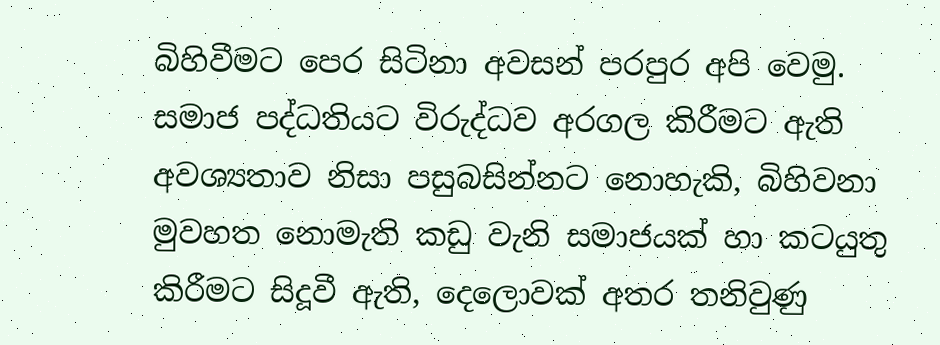බිහිවීමට පෙර සිටිනා අවසන් පරපුර අපි වෙමු. සමාජ පද්ධතියට විරුද්ධව අරගල කිරීමට ඇති අවශ්‍යතාව නිසා පසුබසින්නට නොහැකි, බිහිවනා මුවහත නොමැති කඩු වැනි සමාජයක් හා කටයුතු කිරීමට සිදූවී ඇති, දෙලොවක් අතර තනිවුණු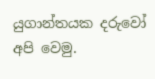යුගාන්තයක දරුවෝ අපි වෙමු.